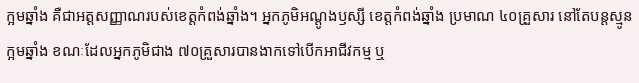ក្អមឆ្នាំង គឺជាអត្តសញ្ញាណរបស់ខេត្តកំពង់ឆ្នាំង។ អ្នកភូមិអណ្ដូងឫស្សី ខេត្តកំពង់ឆ្នាំង ប្រមាណ ៤០គ្រួសារ នៅតែបន្តស្មូនក្អមឆ្នាំង ខណៈដែលអ្នកភូមិជាង ៧០គ្រួសារបានងាកទៅបើកអាជីវកម្ម ឬ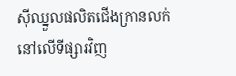ស៊ីឈ្នួលផលិតជើងក្រានលក់នៅលើទីផ្សារវិញ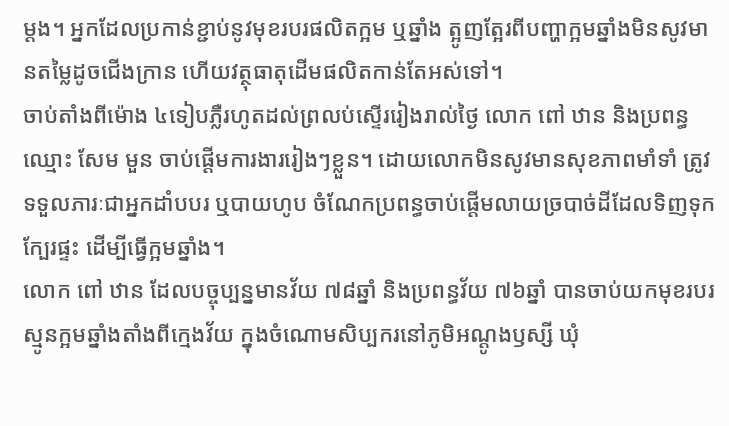ម្ដង។ អ្នកដែលប្រកាន់ខ្ជាប់នូវមុខរបរផលិតក្អម ឬឆ្នាំង ត្អូញត្អែរពីបញ្ហាក្អមឆ្នាំងមិនសូវមានតម្លៃដូចជើងក្រាន ហើយវត្ថុធាតុដើមផលិតកាន់តែអស់ទៅ។
ចាប់តាំងពីម៉ោង ៤ទៀបភ្លឺរហូតដល់ព្រលប់ស្ទើររៀងរាល់ថ្ងៃ លោក ពៅ ឋាន និងប្រពន្ធឈ្មោះ សែម មួន ចាប់ផ្តើមការងាររៀងៗខ្លួន។ ដោយលោកមិនសូវមានសុខភាពមាំទាំ ត្រូវទទួលភារៈជាអ្នកដាំបបរ ឬបាយហូប ចំណែកប្រពន្ធចាប់ផ្ដើមលាយច្របាច់ដីដែលទិញទុកក្បែរផ្ទះ ដើម្បីធ្វើក្អមឆ្នាំង។
លោក ពៅ ឋាន ដែលបច្ចុប្បន្នមានវ័យ ៧៨ឆ្នាំ និងប្រពន្ធវ័យ ៧៦ឆ្នាំ បានចាប់យកមុខរបរស្មូនក្អមឆ្នាំងតាំងពីក្មេងវ័យ ក្នុងចំណោមសិប្បករនៅភូមិអណ្ដូងឫស្សី ឃុំ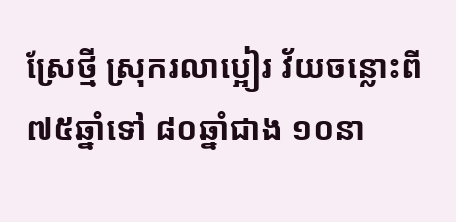ស្រែថ្មី ស្រុករលាប្អៀរ វ័យចន្លោះពី ៧៥ឆ្នាំទៅ ៨០ឆ្នាំជាង ១០នា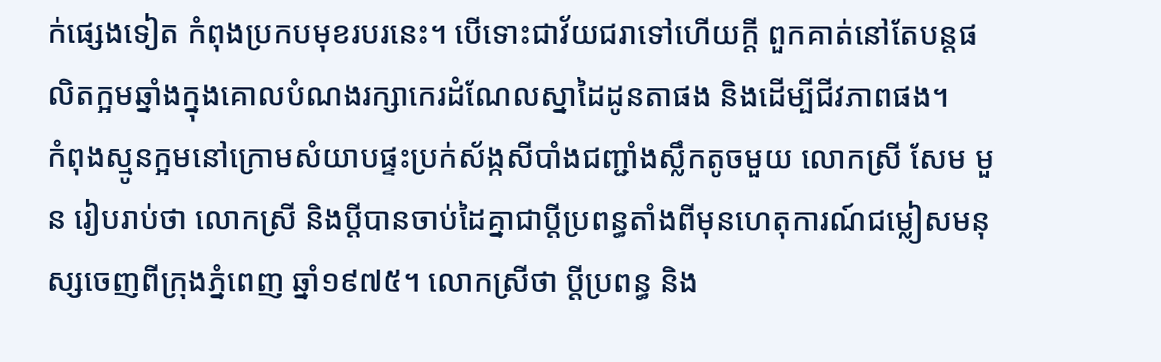ក់ផ្សេងទៀត កំពុងប្រកបមុខរបរនេះ។ បើទោះជាវ័យជរាទៅហើយក្ដី ពួកគាត់នៅតែបន្តផលិតក្អមឆ្នាំងក្នុងគោលបំណងរក្សាកេរដំណែលស្នាដៃដូនតាផង និងដើម្បីជីវភាពផង។
កំពុងស្មូនក្អមនៅក្រោមសំយាបផ្ទះប្រក់ស័ង្កសីបាំងជញ្ជាំងស្លឹកតូចមួយ លោកស្រី សែម មួន រៀបរាប់ថា លោកស្រី និងប្ដីបានចាប់ដៃគ្នាជាប្ដីប្រពន្ធតាំងពីមុនហេតុការណ៍ជម្លៀសមនុស្សចេញពីក្រុងភ្នំពេញ ឆ្នាំ១៩៧៥។ លោកស្រីថា ប្ដីប្រពន្ធ និង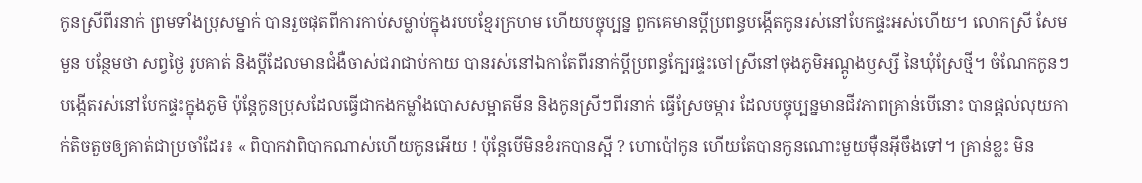កូនស្រីពីរនាក់ ព្រមទាំងប្រុសម្នាក់ បានរួចផុតពីការកាប់សម្លាប់ក្នុងរបបខ្មែរក្រហម ហើយបច្ចុប្បន្ន ពួកគេមានប្ដីប្រពន្ធបង្កើតកូនរស់នៅបែកផ្ទះអស់ហើយ។ លោកស្រី សែម មួន បន្ថែមថា សព្វថ្ងៃ រូបគាត់ និងប្ដីដែលមានជំងឺចាស់ជរាជាប់កាយ បានរស់នៅឯកាតែពីរនាក់ប្ដីប្រពន្ធក្បែរផ្ទះចៅស្រីនៅចុងភូមិអណ្ដូងឫស្សី នៃឃុំស្រែថ្មី។ ចំណែកកូនៗបង្កើតរស់នៅបែកផ្ទះក្នុងភូមិ ប៉ុន្តែកូនប្រុសដែលធ្វើជាកងកម្លាំងបោសសម្អាតមីន និងកូនស្រីៗពីរនាក់ ធ្វើស្រែចម្ការ ដែលបច្ចុប្បន្នមានជីវភាពគ្រាន់បើនោះ បានផ្ដល់លុយកាក់តិចតួចឲ្យគាត់ជាប្រចាំដែរ៖ « ពិបាកវាពិបាកណាស់ហើយកូនអើយ ! ប៉ុន្តែបើមិនខំរកបានស្អី ? ហោប៉ៅកូន ហើយតែបានកូនណោះមួយម៉ឺនអ៊ីចឹងទៅ។ គ្រាន់ខ្លះ មិន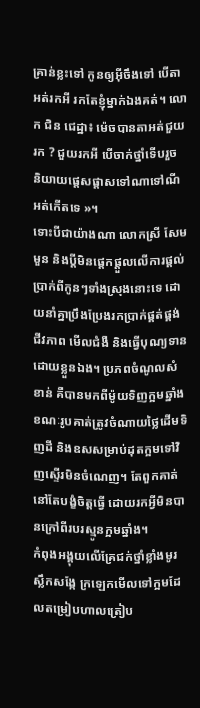គ្រាន់ខ្លះទៅ កូនឲ្យអ៊ីចឹងទៅ បើតាអត់រកអី រកតែខ្ញុំម្នាក់ឯងគត់។ លោក ជិន ជេដ្ឋា៖ ម៉េចបានតាអត់ជួយរក ? ជួយរកអី បើចាក់ថ្នាំទើបរួច និយាយផ្ដេសផ្ដាសទៅណាទៅណីអត់កើតទេ »។
ទោះបីជាយ៉ាងណា លោកស្រី សែម មួន និងប្ដីមិនផ្ដេកផ្ដួលលើការផ្ដល់ប្រាក់ពីកូនៗទាំងស្រុងនោះទេ ដោយនាំគ្នាប្រឹងប្រែងរកប្រាក់ផ្គត់ផ្គង់ជីវភាព មើលជំងឺ និងធ្វើបុណ្យទានដោយខ្លួនឯង។ ប្រភពចំណូលសំខាន់ គឺបានមកពីម៉ូយទិញក្អមឆ្នាំង ខណៈរូបគាត់ត្រូវចំណាយថ្លៃដើមទិញដី និងឧសសម្រាប់ដុតក្អមទៅវិញស្ទើរមិនចំណេញ។ តែពួកគាត់នៅតែបង្ខំចិត្តធ្វើ ដោយរកអ្វីមិនបានក្រៅពីរបរស្មូនក្អមឆ្នាំង។
កំពុងអង្គុយលើគ្រែជក់ថ្នាំខ្លាំងមូរស្លឹកសង្កែ ក្រឡេកមើលទៅក្អមដែលតម្រៀបហាលត្រៀប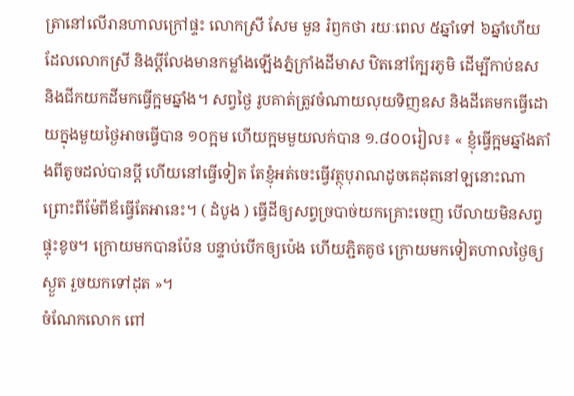ត្រានៅលើរានហាលក្រៅផ្ទះ លោកស្រី សែម មួន រំឭកថា រយៈពេល ៥ឆ្នាំទៅ ៦ឆ្នាំហើយដែលលោកស្រី និងប្ដីលែងមានកម្លាំងឡើងភ្នំក្រាំងដីមាស ឋិតនៅក្បែរភូមិ ដើម្បីកាប់ឧស និងជីកយកដីមកធ្វើក្អមឆ្នាំង។ សព្វថ្ងៃ រូបគាត់ត្រូវចំណាយលុយទិញឧស និងដីគេមកធ្វើដោយក្នុងមួយថ្ងៃអាចធ្វើបាន ១០ក្អម ហើយក្អមមួយលក់បាន ១.៨០០រៀល៖ « ខ្ញុំធ្វើក្អមឆ្នាំងតាំងពីតូចដល់បានប្ដី ហើយនៅធ្វើទៀត តែខ្ញុំអត់ចេះធ្វើវត្ថុបុរាណដូចគេដុតនៅឡនោះណា ព្រោះពីម៉ែពីឪធ្វើតែអានេះ។ ( ដំបូង ) ធ្វើដីឲ្យសព្វច្របាច់យកគ្រោះចេញ បើលាយមិនសព្វផ្ទុះខូច។ ក្រោយមកបានប៉ែន បន្ទាប់បើកឲ្យប៉េង ហើយភ្ជិតគូថ ក្រោយមកទៀតហាលថ្ងៃឲ្យស្ងួត រួចយកទៅដុត »។
ចំណែកលោក ពៅ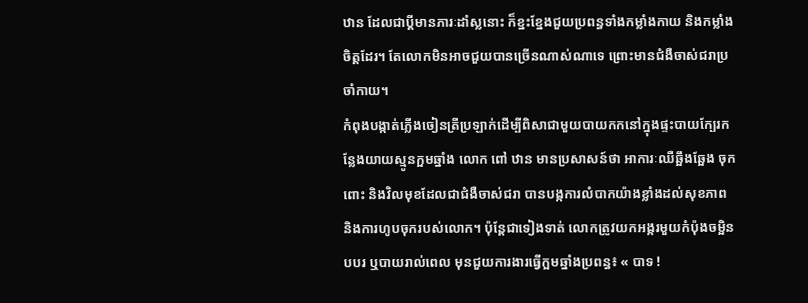ឋាន ដែលជាប្ដីមានភារៈដាំស្លនោះ ក៏ខ្នះខ្នែងជួយប្រពន្ធទាំងកម្លាំងកាយ និងកម្លាំងចិត្តដែរ។ តែលោកមិនអាចជួយបានច្រើនណាស់ណាទេ ព្រោះមានជំងឺចាស់ជរាប្រចាំកាយ។
កំពុងបង្កាត់ភ្លើងចៀនត្រីប្រឡាក់ដើម្បីពិសាជាមួយបាយកកនៅក្នុងផ្ទះបាយក្បែរកន្លែងយាយស្មូនក្អមឆ្នាំង លោក ពៅ ឋាន មានប្រសាសន៍ថា អាការៈឈឺឆ្អឹងឆ្អែង ចុកពោះ និងវិលមុខដែលជាជំងឺចាស់ជរា បានបង្កការលំបាកយ៉ាងខ្លាំងដល់សុខភាព និងការហូបចុករបស់លោក។ ប៉ុន្តែជាទៀងទាត់ លោកត្រូវយកអង្ករមួយកំប៉ុងចម្អិនបបរ ឬបាយរាល់ពេល មុនជួយការងារធ្វើក្អមឆ្នាំងប្រពន្ធ៖ « បាទ !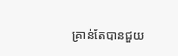គ្រាន់តែបានជួយ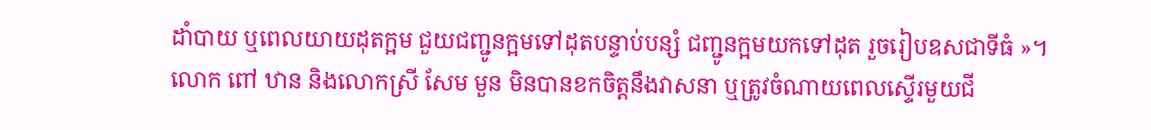ដាំបាយ ឬពេលយាយដុតក្អម ជួយជញ្ជូនក្អមទៅដុតបន្ទាប់បន្សំ ជញ្ជូនក្អមយកទៅដុត រួចរៀបឧសជាទីធំ »។
លោក ពៅ ឋាន និងលោកស្រី សែម មួន មិនបានខកចិត្តនឹងវាសនា ឬត្រូវចំណាយពេលស្ទើរមួយជី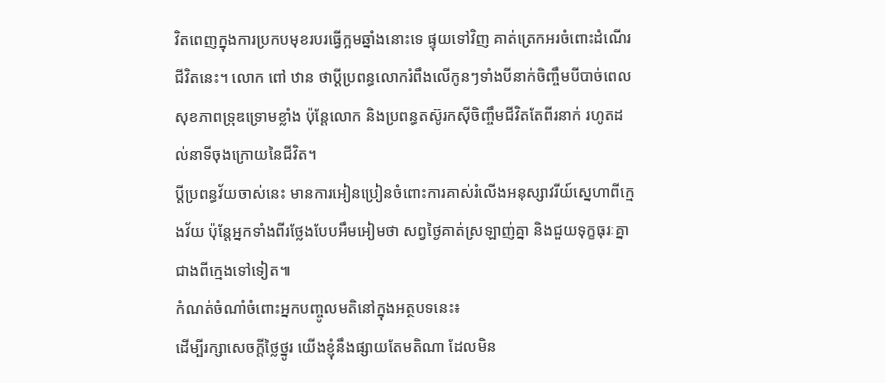វិតពេញក្នុងការប្រកបមុខរបរធ្វើក្អមឆ្នាំងនោះទេ ផ្ទុយទៅវិញ គាត់ត្រេកអរចំពោះដំណើរជីវិតនេះ។ លោក ពៅ ឋាន ថាប្ដីប្រពន្ធលោករំពឹងលើកូនៗទាំងបីនាក់ចិញ្ចឹមបីបាច់ពេលសុខភាពទ្រុឌទ្រោមខ្លាំង ប៉ុន្តែលោក និងប្រពន្ធតស៊ូរកស៊ីចិញ្ចឹមជីវិតតែពីរនាក់ រហូតដល់នាទីចុងក្រោយនៃជីវិត។
ប្ដីប្រពន្ធវ័យចាស់នេះ មានការអៀនប្រៀនចំពោះការគាស់រំលើងអនុស្សាវរីយ៍ស្នេហាពីក្មេងវ័យ ប៉ុន្តែអ្នកទាំងពីរថ្លែងបែបអឹមអៀមថា សព្វថ្ងៃគាត់ស្រឡាញ់គ្នា និងជួយទុក្ខធុរៈគ្នាជាងពីក្មេងទៅទៀត៕
កំណត់ចំណាំចំពោះអ្នកបញ្ចូលមតិនៅក្នុងអត្ថបទនេះ៖
ដើម្បីរក្សាសេចក្ដីថ្លៃថ្នូរ យើងខ្ញុំនឹងផ្សាយតែមតិណា ដែលមិន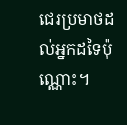ជេរប្រមាថដល់អ្នកដទៃប៉ុណ្ណោះ។